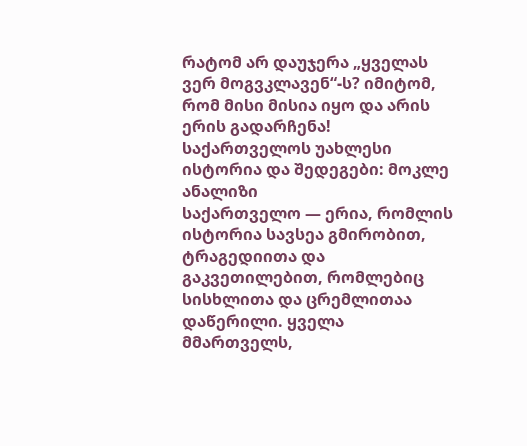რატომ არ დაუჯერა „ყველას ვერ მოგვკლავენ“-ს? იმიტომ, რომ მისი მისია იყო და არის ერის გადარჩენა!
საქართველოს უახლესი ისტორია და შედეგები: მოკლე ანალიზი
საქართველო — ერია, რომლის ისტორია სავსეა გმირობით, ტრაგედიითა და გაკვეთილებით, რომლებიც სისხლითა და ცრემლითაა დაწერილი. ყველა მმართველს,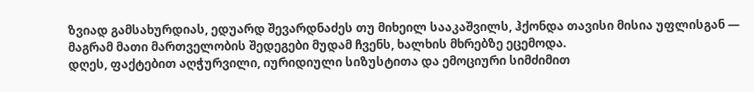ზვიად გამსახურდიას, ედუარდ შევარდნაძეს თუ მიხეილ სააკაშვილს, ჰქონდა თავისი მისია უფლისგან — მაგრამ მათი მართველობის შედეგები მუდამ ჩვენს, ხალხის მხრებზე ეცემოდა.
დღეს, ფაქტებით აღჭურვილი, იურიდიული სიზუსტითა და ემოციური სიმძიმით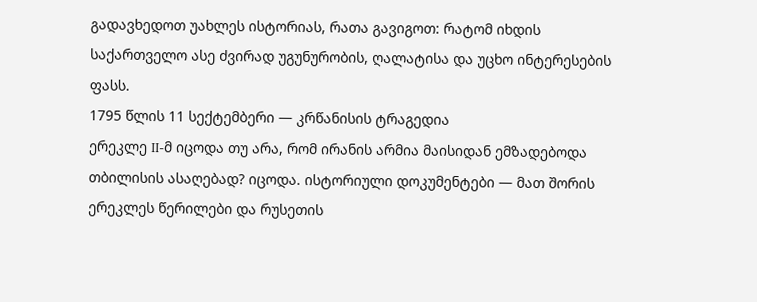გადავხედოთ უახლეს ისტორიას, რათა გავიგოთ: რატომ იხდის საქართველო ასე ძვირად უგუნურობის, ღალატისა და უცხო ინტერესების ფასს.
1795 წლის 11 სექტემბერი — კრწანისის ტრაგედია
ერეკლე II-მ იცოდა თუ არა, რომ ირანის არმია მაისიდან ემზადებოდა თბილისის ასაღებად? იცოდა. ისტორიული დოკუმენტები — მათ შორის ერეკლეს წერილები და რუსეთის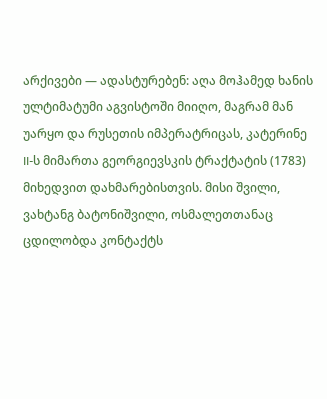არქივები — ადასტურებენ: აღა მოჰამედ ხანის ულტიმატუმი აგვისტოში მიიღო, მაგრამ მან უარყო და რუსეთის იმპერატრიცას, კატერინე II-ს მიმართა გეორგიევსკის ტრაქტატის (1783) მიხედვით დახმარებისთვის. მისი შვილი, ვახტანგ ბატონიშვილი, ოსმალეთთანაც ცდილობდა კონტაქტს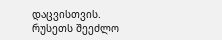დაცვისთვის.
რუსეთს შეეძლო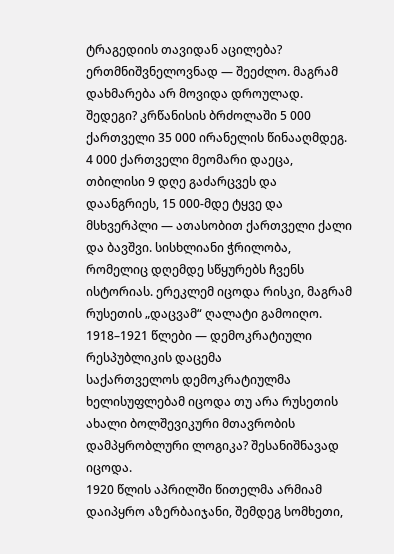ტრაგედიის თავიდან აცილება? ერთმნიშვნელოვნად — შეეძლო. მაგრამ დახმარება არ მოვიდა დროულად.
შედეგი? კრწანისის ბრძოლაში 5 000 ქართველი 35 000 ირანელის წინააღმდეგ. 4 000 ქართველი მეომარი დაეცა, თბილისი 9 დღე გაძარცვეს და დაანგრიეს, 15 000-მდე ტყვე და მსხვერპლი — ათასობით ქართველი ქალი და ბავშვი. სისხლიანი ჭრილობა, რომელიც დღემდე სწყურებს ჩვენს ისტორიას. ერეკლემ იცოდა რისკი, მაგრამ რუსეთის „დაცვამ“ ღალატი გამოიღო.
1918–1921 წლები — დემოკრატიული რესპუბლიკის დაცემა
საქართველოს დემოკრატიულმა ხელისუფლებამ იცოდა თუ არა რუსეთის ახალი ბოლშევიკური მთავრობის დამპყრობლური ლოგიკა? შესანიშნავად იცოდა.
1920 წლის აპრილში წითელმა არმიამ დაიპყრო აზერბაიჯანი, შემდეგ სომხეთი,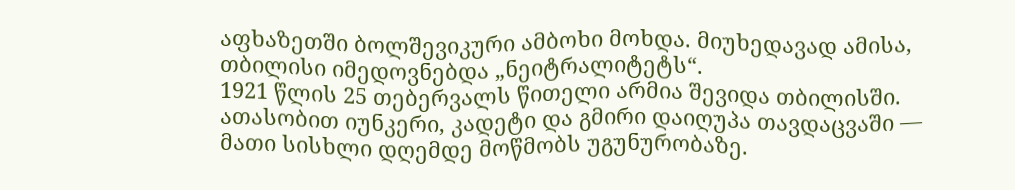აფხაზეთში ბოლშევიკური ამბოხი მოხდა. მიუხედავად ამისა, თბილისი იმედოვნებდა „ნეიტრალიტეტს“.
1921 წლის 25 თებერვალს წითელი არმია შევიდა თბილისში. ათასობით იუნკერი, კადეტი და გმირი დაიღუპა თავდაცვაში — მათი სისხლი დღემდე მოწმობს უგუნურობაზე.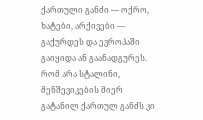ქართული განძი — ოქრო, ხატები, არქივები — გაქურდეს და ევროპაში გაიყიდა ან გაანადგურეს. რომ არა სტალინი, მენშევიკების მიერ გატანილ ქართულ განძს კი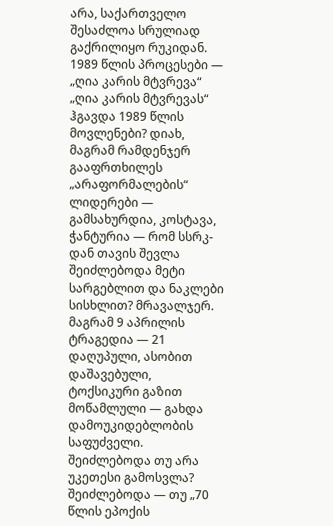არა, საქართველო შესაძლოა სრულიად გაქრილიყო რუკიდან.
1989 წლის პროცესები — „ღია კარის მტვრევა“
„ღია კარის მტვრევას“ ჰგავდა 1989 წლის მოვლენები? დიახ, მაგრამ რამდენჯერ გააფრთხილეს „არაფორმალების“ ლიდერები — გამსახურდია, კოსტავა, ჭანტურია — რომ სსრკ-დან თავის შევლა შეიძლებოდა მეტი სარგებლით და ნაკლები სისხლით? მრავალჯერ.
მაგრამ 9 აპრილის ტრაგედია — 21 დაღუპული, ასობით დაშავებული, ტოქსიკური გაზით მოწამლული — გახდა დამოუკიდებლობის საფუძველი.
შეიძლებოდა თუ არა უკეთესი გამოსვლა? შეიძლებოდა — თუ „70 წლის ეპოქის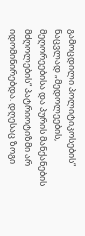გამოცდილი პოლიტიკოსების“ ნაცვლად „მედოლეების, მეღორეებისა და პურის მანქანების მძღოლების“ პატრიოტიზმი არ იდომინირებდა. დღესაც ზოგი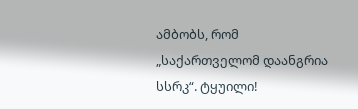ამბობს, რომ „საქართველომ დაანგრია სსრკ“. ტყუილი!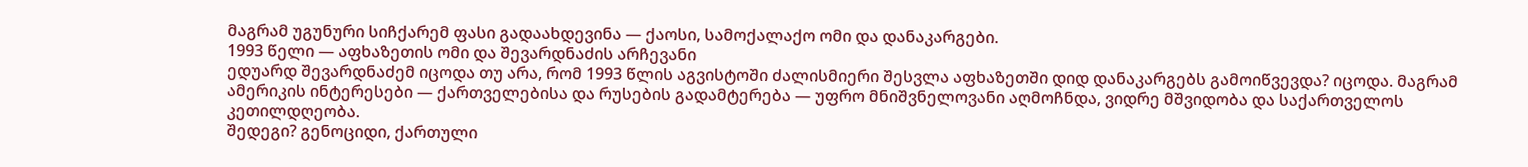მაგრამ უგუნური სიჩქარემ ფასი გადაახდევინა — ქაოსი, სამოქალაქო ომი და დანაკარგები.
1993 წელი — აფხაზეთის ომი და შევარდნაძის არჩევანი
ედუარდ შევარდნაძემ იცოდა თუ არა, რომ 1993 წლის აგვისტოში ძალისმიერი შესვლა აფხაზეთში დიდ დანაკარგებს გამოიწვევდა? იცოდა. მაგრამ ამერიკის ინტერესები — ქართველებისა და რუსების გადამტერება — უფრო მნიშვნელოვანი აღმოჩნდა, ვიდრე მშვიდობა და საქართველოს კეთილდღეობა.
შედეგი? გენოციდი, ქართული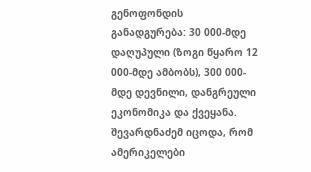გენოფონდის განადგურება: 30 000-მდე დაღუპული (ზოგი წყარო 12 000-მდე ამბობს), 300 000-მდე დევნილი, დანგრეული ეკონომიკა და ქვეყანა.
შევარდნაძემ იცოდა, რომ ამერიკელები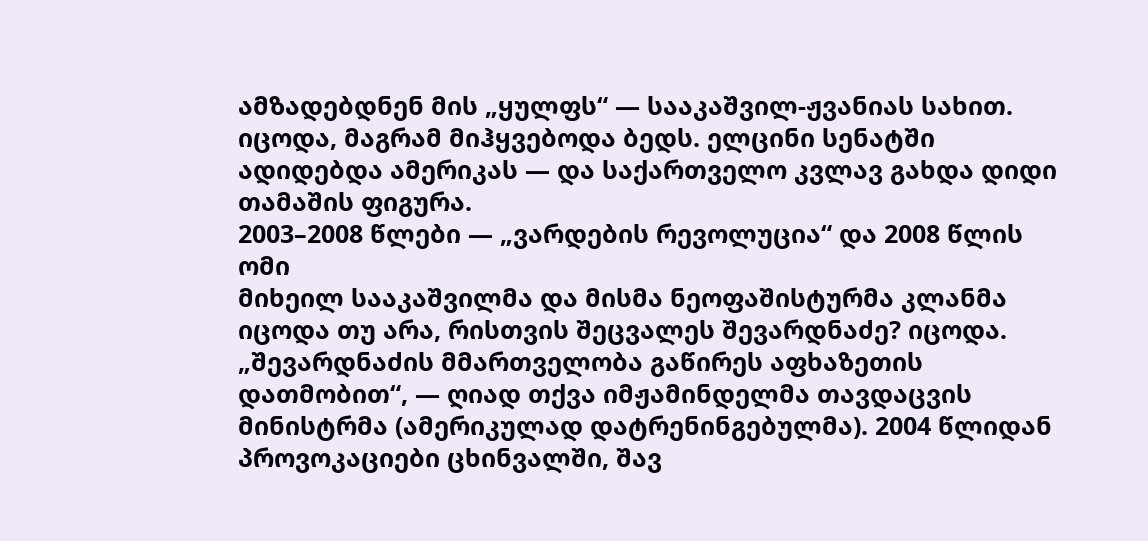ამზადებდნენ მის „ყულფს“ — სააკაშვილ-ჟვანიას სახით. იცოდა, მაგრამ მიჰყვებოდა ბედს. ელცინი სენატში ადიდებდა ამერიკას — და საქართველო კვლავ გახდა დიდი თამაშის ფიგურა.
2003–2008 წლები — „ვარდების რევოლუცია“ და 2008 წლის ომი
მიხეილ სააკაშვილმა და მისმა ნეოფაშისტურმა კლანმა იცოდა თუ არა, რისთვის შეცვალეს შევარდნაძე? იცოდა. „შევარდნაძის მმართველობა გაწირეს აფხაზეთის დათმობით“, — ღიად თქვა იმჟამინდელმა თავდაცვის მინისტრმა (ამერიკულად დატრენინგებულმა). 2004 წლიდან პროვოკაციები ცხინვალში, შავ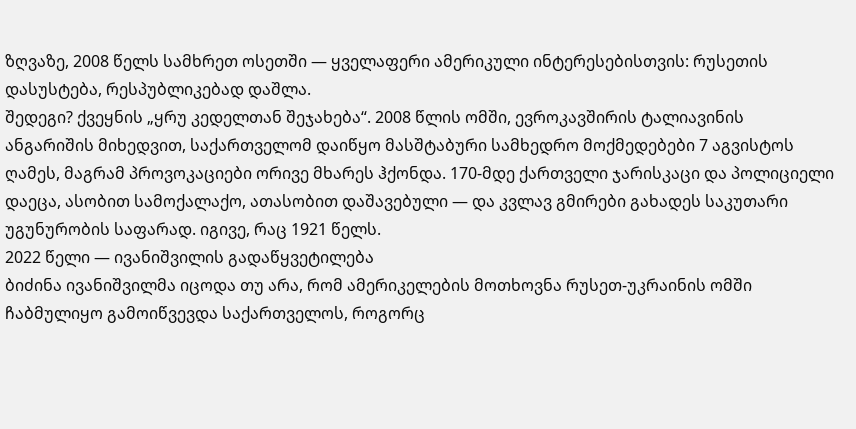ზღვაზე, 2008 წელს სამხრეთ ოსეთში — ყველაფერი ამერიკული ინტერესებისთვის: რუსეთის დასუსტება, რესპუბლიკებად დაშლა.
შედეგი? ქვეყნის „ყრუ კედელთან შეჯახება“. 2008 წლის ომში, ევროკავშირის ტალიავინის ანგარიშის მიხედვით, საქართველომ დაიწყო მასშტაბური სამხედრო მოქმედებები 7 აგვისტოს ღამეს, მაგრამ პროვოკაციები ორივე მხარეს ჰქონდა. 170-მდე ქართველი ჯარისკაცი და პოლიციელი დაეცა, ასობით სამოქალაქო, ათასობით დაშავებული — და კვლავ გმირები გახადეს საკუთარი უგუნურობის საფარად. იგივე, რაც 1921 წელს.
2022 წელი — ივანიშვილის გადაწყვეტილება
ბიძინა ივანიშვილმა იცოდა თუ არა, რომ ამერიკელების მოთხოვნა რუსეთ-უკრაინის ომში ჩაბმულიყო გამოიწვევდა საქართველოს, როგორც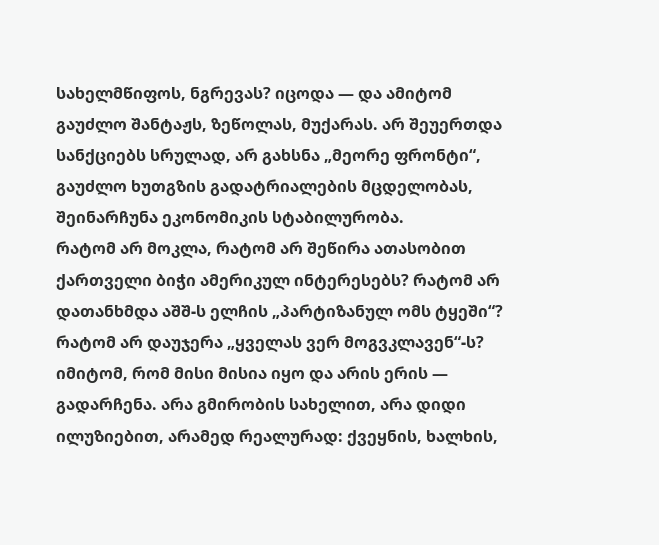სახელმწიფოს, ნგრევას? იცოდა — და ამიტომ გაუძლო შანტაჟს, ზეწოლას, მუქარას. არ შეუერთდა სანქციებს სრულად, არ გახსნა „მეორე ფრონტი“, გაუძლო ხუთგზის გადატრიალების მცდელობას, შეინარჩუნა ეკონომიკის სტაბილურობა.
რატომ არ მოკლა, რატომ არ შეწირა ათასობით ქართველი ბიჭი ამერიკულ ინტერესებს? რატომ არ დათანხმდა აშშ-ს ელჩის „პარტიზანულ ომს ტყეში“? რატომ არ დაუჯერა „ყველას ვერ მოგვკლავენ“-ს? იმიტომ, რომ მისი მისია იყო და არის ერის — გადარჩენა. არა გმირობის სახელით, არა დიდი ილუზიებით, არამედ რეალურად: ქვეყნის, ხალხის,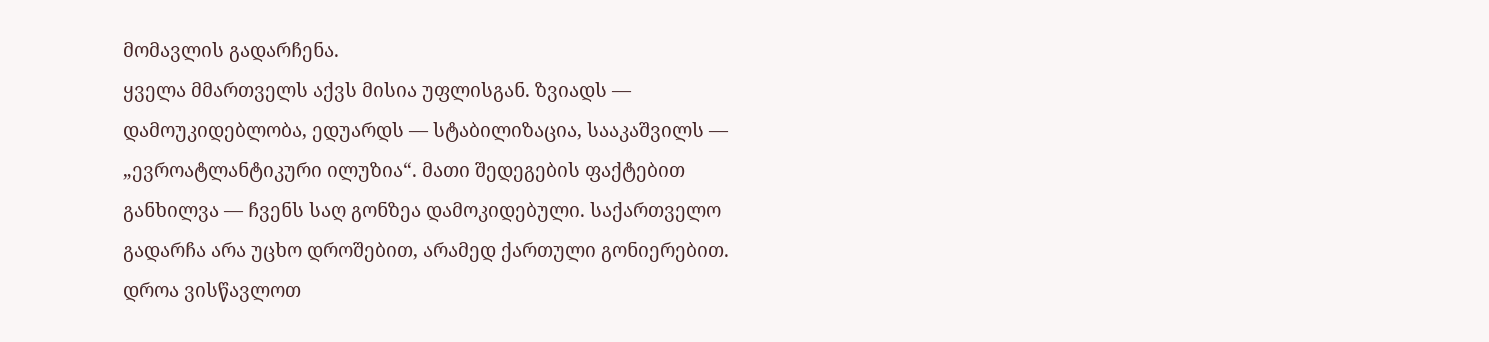მომავლის გადარჩენა.
ყველა მმართველს აქვს მისია უფლისგან. ზვიადს — დამოუკიდებლობა, ედუარდს — სტაბილიზაცია, სააკაშვილს — „ევროატლანტიკური ილუზია“. მათი შედეგების ფაქტებით განხილვა — ჩვენს საღ გონზეა დამოკიდებული. საქართველო გადარჩა არა უცხო დროშებით, არამედ ქართული გონიერებით. დროა ვისწავლოთ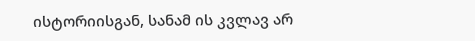ისტორიისგან, სანამ ის კვლავ არ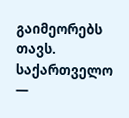გაიმეორებს თავს.
საქართველო —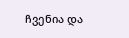ჩვენია და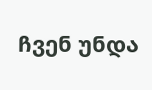ჩვენ უნდა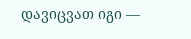დავიცვათ იგი —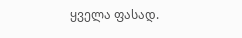ყველა ფასად.